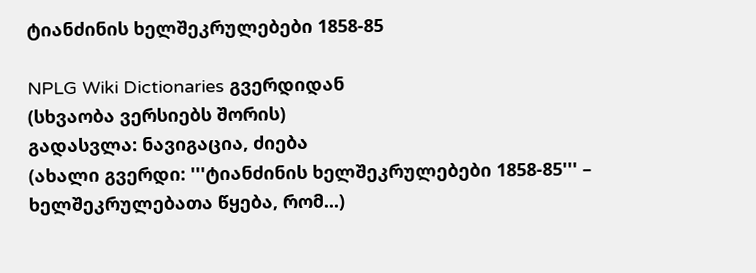ტიანძინის ხელშეკრულებები 1858-85

NPLG Wiki Dictionaries გვერდიდან
(სხვაობა ვერსიებს შორის)
გადასვლა: ნავიგაცია, ძიება
(ახალი გვერდი: '''ტიანძინის ხელშეკრულებები 1858-85''' – ხელშეკრულებათა წყება, რომ...)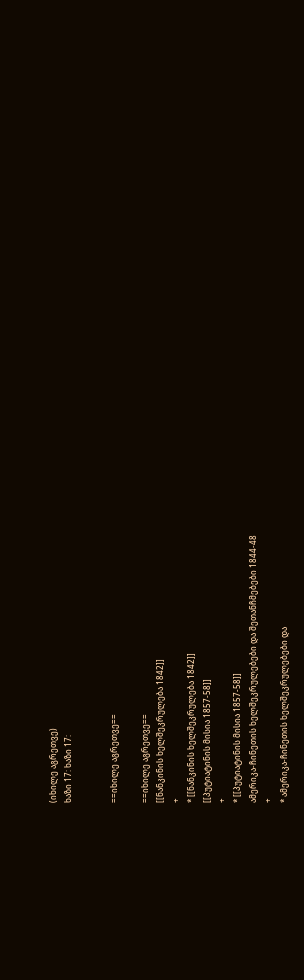(იხილე აგრეთვე)
ხაზი 17: ხაზი 17:


==იხილე აგრეთვე==

==იხილე აგრეთვე==
[[ნანკინის ხელშეკრულება 1842]]
+
* [[ნანკინის ხელშეკრულება 1842]]
[[პუტიატინის მისია 1857-58]]
+
* [[პუტიატინის მისია 1857-58]]
ამერიკა-ჩინეთის ხელშეკრულებები და შეთანჩმებები 1844-48
+
* ამერიკა-ჩინეთის ხელშეკრულებები და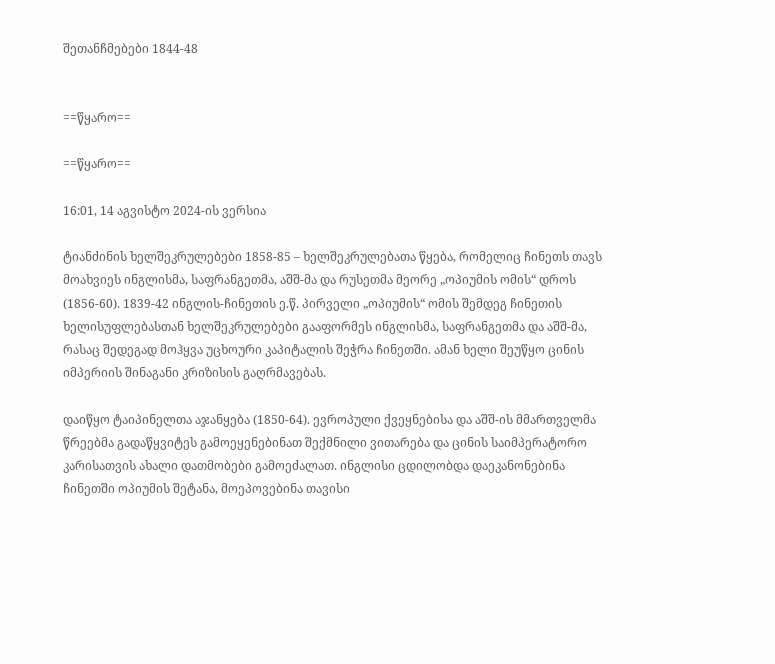შეთანჩმებები 1844-48


==წყარო==

==წყარო==

16:01, 14 აგვისტო 2024-ის ვერსია

ტიანძინის ხელშეკრულებები 1858-85 – ხელშეკრულებათა წყება, რომელიც ჩინეთს თავს მოახვიეს ინგლისმა, საფრანგეთმა, აშშ-მა და რუსეთმა მეორე „ოპიუმის ომის“ დროს (1856-60). 1839-42 ინგლის-ჩინეთის ე.წ. პირველი „ოპიუმის“ ომის შემდეგ ჩინეთის ხელისუფლებასთან ხელშეკრულებები გააფორმეს ინგლისმა, საფრანგეთმა და აშშ-მა, რასაც შედეგად მოჰყვა უცხოური კაპიტალის შეჭრა ჩინეთში. ამან ხელი შეუწყო ცინის იმპერიის შინაგანი კრიზისის გაღრმავებას.

დაიწყო ტაიპინელთა აჯანყება (1850-64). ევროპული ქვეყნებისა და აშშ-ის მმართველმა წრეებმა გადაწყვიტეს გამოეყენებინათ შექმნილი ვითარება და ცინის საიმპერატორო კარისათვის ახალი დათმობები გამოეძალათ. ინგლისი ცდილობდა დაეკანონებინა ჩინეთში ოპიუმის შეტანა, მოეპოვებინა თავისი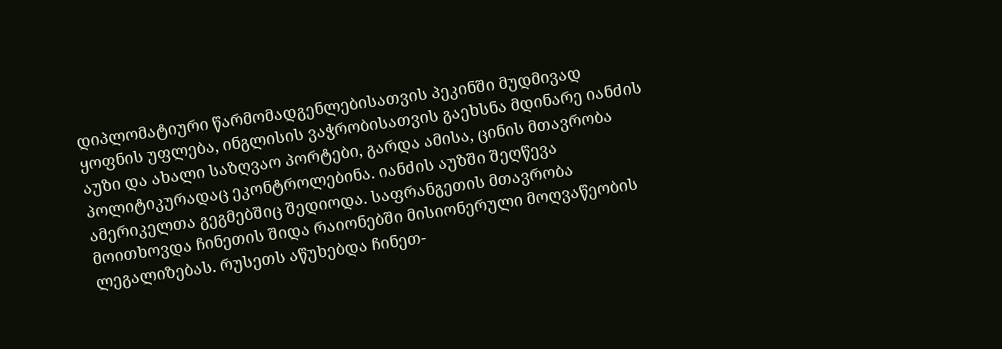დიპლომატიური წარმომადგენლებისათვის პეკინში მუდმივად ყოფნის უფლება, ინგლისის ვაჭრობისათვის გაეხსნა მდინარე იანძის აუზი და ახალი საზღვაო პორტები, გარდა ამისა, ცინის მთავრობა პოლიტიკურადაც ეკონტროლებინა. იანძის აუზში შეღწევა ამერიკელთა გეგმებშიც შედიოდა. საფრანგეთის მთავრობა მოითხოვდა ჩინეთის შიდა რაიონებში მისიონერული მოღვაწეობის ლეგალიზებას. რუსეთს აწუხებდა ჩინეთ-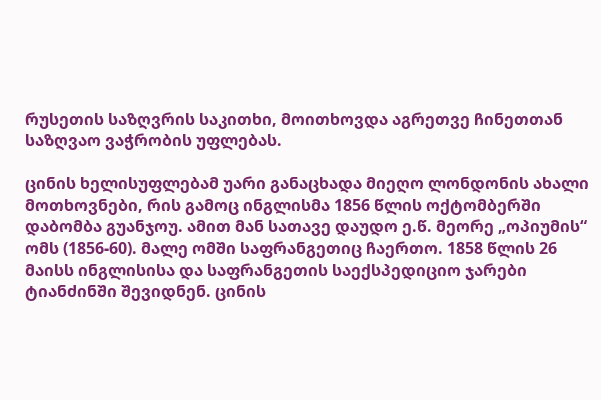რუსეთის საზღვრის საკითხი, მოითხოვდა აგრეთვე ჩინეთთან საზღვაო ვაჭრობის უფლებას.

ცინის ხელისუფლებამ უარი განაცხადა მიეღო ლონდონის ახალი მოთხოვნები, რის გამოც ინგლისმა 1856 წლის ოქტომბერში დაბომბა გუანჯოუ. ამით მან სათავე დაუდო ე.წ. მეორე „ოპიუმის“ ომს (1856-60). მალე ომში საფრანგეთიც ჩაერთო. 1858 წლის 26 მაისს ინგლისისა და საფრანგეთის საექსპედიციო ჯარები ტიანძინში შევიდნენ. ცინის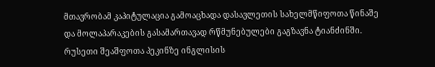მთავრობამ კაპიტულაცია გამოაცხადა დასავლეთის სახელმწიფოთა წინაშე და მოლაპარაკების გასამართავად რწმუნებულები გაგზავნა ტიანძინში. რუსეთი შეაშფოთა პეკინზე ინგლისის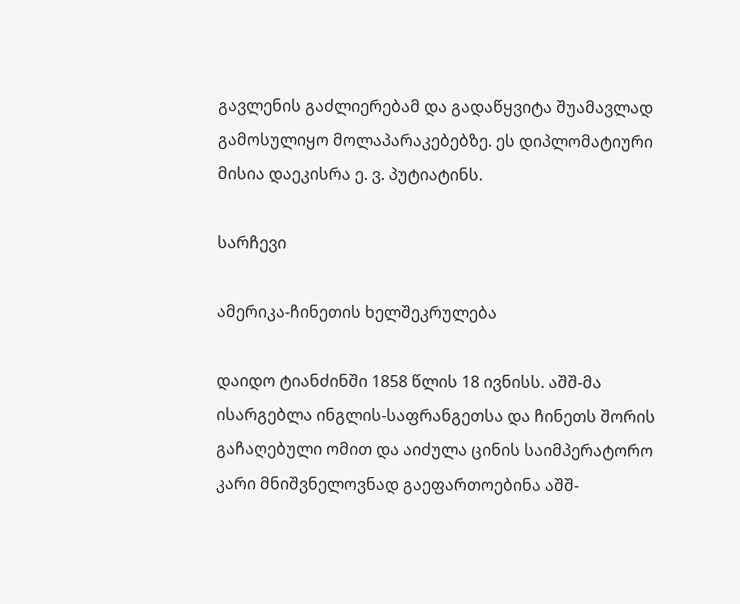გავლენის გაძლიერებამ და გადაწყვიტა შუამავლად გამოსულიყო მოლაპარაკებებზე. ეს დიპლომატიური მისია დაეკისრა ე. ვ. პუტიატინს.

სარჩევი

ამერიკა-ჩინეთის ხელშეკრულება

დაიდო ტიანძინში 1858 წლის 18 ივნისს. აშშ-მა ისარგებლა ინგლის-საფრანგეთსა და ჩინეთს შორის გაჩაღებული ომით და აიძულა ცინის საიმპერატორო კარი მნიშვნელოვნად გაეფართოებინა აშშ-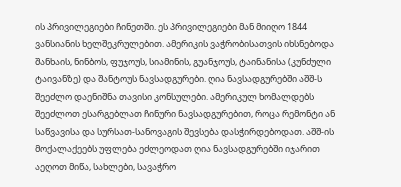ის პრივილეგიები ჩინეთში. ეს პრივილეგიები მან მიიღო 1844 ვანსიანის ხელშეკრულებით. ამერიკის ვაჭრობისათვის იხსნებოდა შანხაის, ნინბოს, ფუჯოუს, სიამინის, გუანჯოუს, ტაინანისა (კუნძული ტაივანზე) და შანტოუს ნავსადგურები. ღია ნავსადგურებში აშშ-ს შეეძლო დაენიშნა თავისი კონსულები. ამერიკულ ხომალდებს შეეძლოთ ესარგებლათ ჩინური ნავსადგურებით, როცა რემონტი ან საწვავისა და სურსათ-სანოვაგის შევსება დასჭირდებოდათ. აშშ-ის მოქალაქეებს უფლება ეძლეოდათ ღია ნავსადგურებში იჯარით აეღოთ მიწა, სახლები, სავაჭრო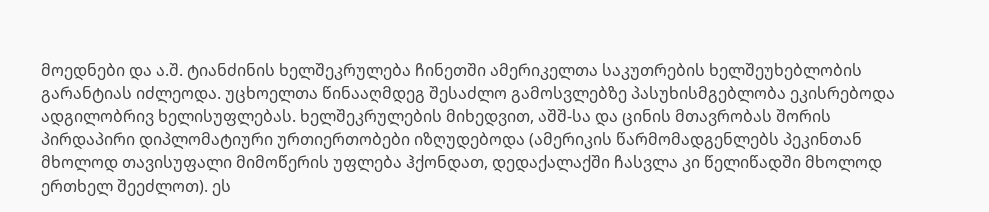მოედნები და ა.შ. ტიანძინის ხელშეკრულება ჩინეთში ამერიკელთა საკუთრების ხელშეუხებლობის გარანტიას იძლეოდა. უცხოელთა წინააღმდეგ შესაძლო გამოსვლებზე პასუხისმგებლობა ეკისრებოდა ადგილობრივ ხელისუფლებას. ხელშეკრულების მიხედვით, აშშ-სა და ცინის მთავრობას შორის პირდაპირი დიპლომატიური ურთიერთობები იზღუდებოდა (ამერიკის წარმომადგენლებს პეკინთან მხოლოდ თავისუფალი მიმოწერის უფლება ჰქონდათ, დედაქალაქში ჩასვლა კი წელიწადში მხოლოდ ერთხელ შეეძლოთ). ეს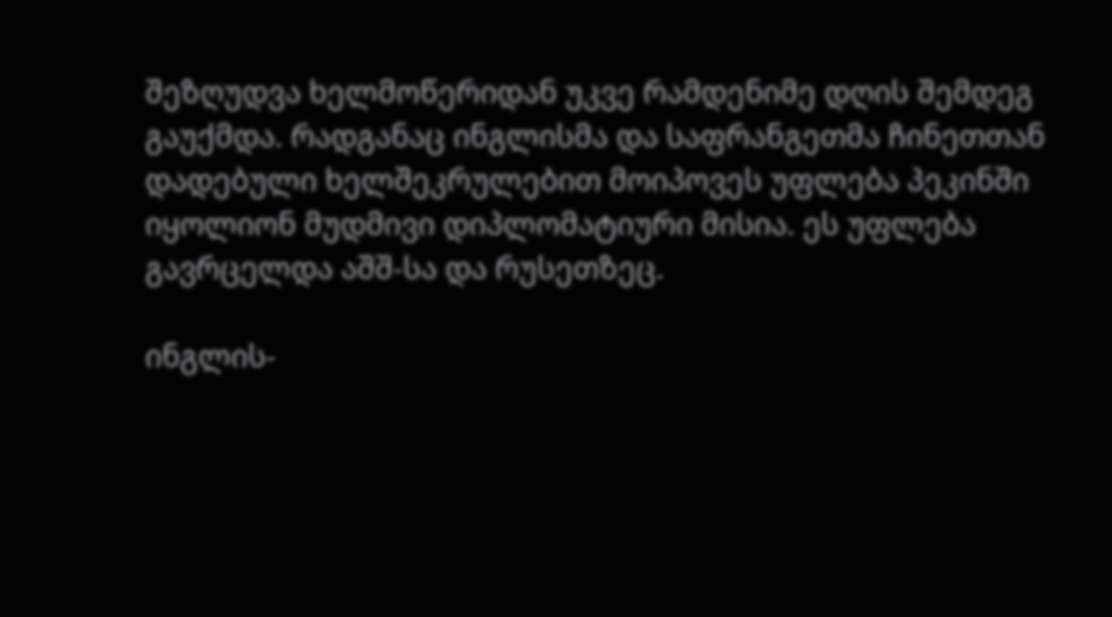შეზღუდვა ხელმოწერიდან უკვე რამდენიმე დღის შემდეგ გაუქმდა. რადგანაც ინგლისმა და საფრანგეთმა ჩინეთთან დადებული ხელშეკრულებით მოიპოვეს უფლება პეკინში იყოლიონ მუდმივი დიპლომატიური მისია. ეს უფლება გავრცელდა აშშ-სა და რუსეთზეც.

ინგლის-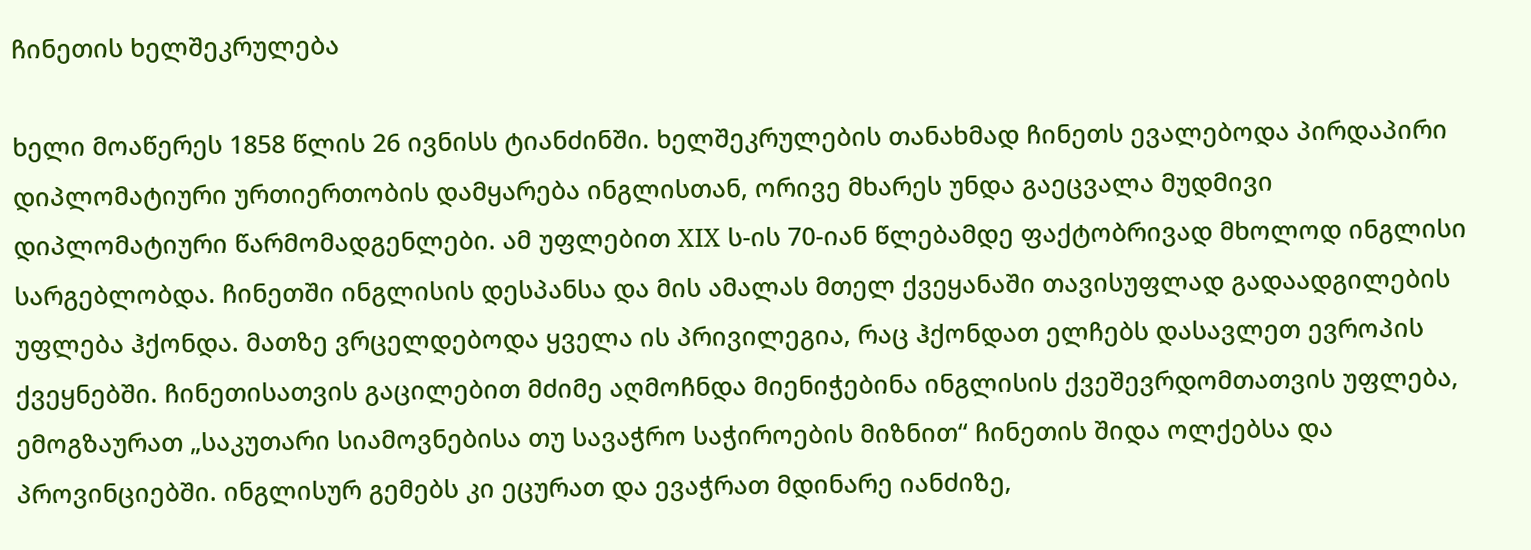ჩინეთის ხელშეკრულება

ხელი მოაწერეს 1858 წლის 26 ივნისს ტიანძინში. ხელშეკრულების თანახმად ჩინეთს ევალებოდა პირდაპირი დიპლომატიური ურთიერთობის დამყარება ინგლისთან, ორივე მხარეს უნდა გაეცვალა მუდმივი დიპლომატიური წარმომადგენლები. ამ უფლებით XIX ს-ის 70-იან წლებამდე ფაქტობრივად მხოლოდ ინგლისი სარგებლობდა. ჩინეთში ინგლისის დესპანსა და მის ამალას მთელ ქვეყანაში თავისუფლად გადაადგილების უფლება ჰქონდა. მათზე ვრცელდებოდა ყველა ის პრივილეგია, რაც ჰქონდათ ელჩებს დასავლეთ ევროპის ქვეყნებში. ჩინეთისათვის გაცილებით მძიმე აღმოჩნდა მიენიჭებინა ინგლისის ქვეშევრდომთათვის უფლება, ემოგზაურათ „საკუთარი სიამოვნებისა თუ სავაჭრო საჭიროების მიზნით“ ჩინეთის შიდა ოლქებსა და პროვინციებში. ინგლისურ გემებს კი ეცურათ და ევაჭრათ მდინარე იანძიზე,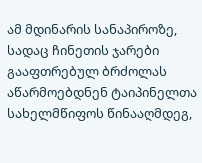ამ მდინარის სანაპიროზე, სადაც ჩინეთის ჯარები გააფთრებულ ბრძოლას აწარმოებდნენ ტაიპინელთა სახელმწიფოს წინააღმდეგ,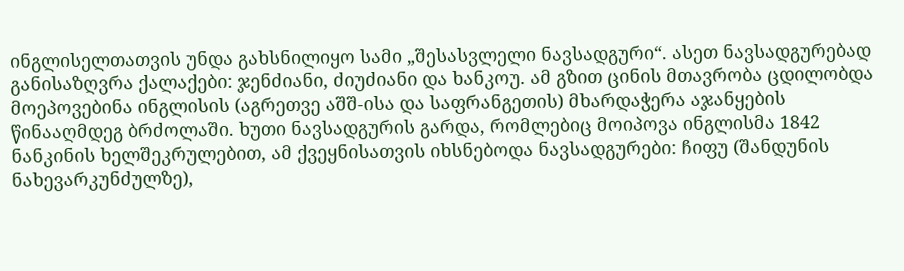ინგლისელთათვის უნდა გახსნილიყო სამი „შესასვლელი ნავსადგური“. ასეთ ნავსადგურებად განისაზღვრა ქალაქები: ჯენძიანი, ძიუძიანი და ხანკოუ. ამ გზით ცინის მთავრობა ცდილობდა მოეპოვებინა ინგლისის (აგრეთვე აშშ-ისა და საფრანგეთის) მხარდაჭერა აჯანყების წინააღმდეგ ბრძოლაში. ხუთი ნავსადგურის გარდა, რომლებიც მოიპოვა ინგლისმა 1842 ნანკინის ხელშეკრულებით, ამ ქვეყნისათვის იხსნებოდა ნავსადგურები: ჩიფუ (შანდუნის ნახევარკუნძულზე),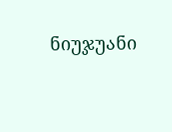ნიუჯუანი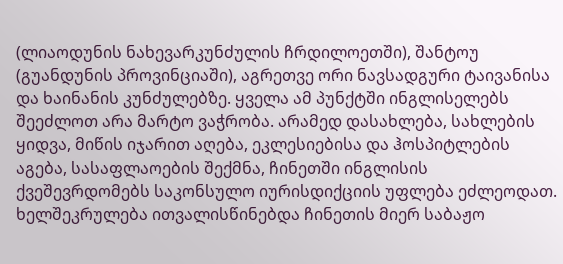(ლიაოდუნის ნახევარკუნძულის ჩრდილოეთში), შანტოუ (გუანდუნის პროვინციაში), აგრეთვე ორი ნავსადგური ტაივანისა და ხაინანის კუნძულებზე. ყველა ამ პუნქტში ინგლისელებს შეეძლოთ არა მარტო ვაჭრობა. არამედ დასახლება, სახლების ყიდვა, მიწის იჯარით აღება, ეკლესიებისა და ჰოსპიტლების აგება, სასაფლაოების შექმნა, ჩინეთში ინგლისის ქვეშევრდომებს საკონსულო იურისდიქციის უფლება ეძლეოდათ. ხელშეკრულება ითვალისწინებდა ჩინეთის მიერ საბაჟო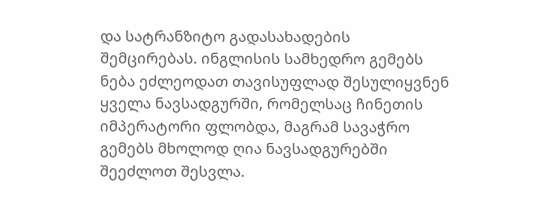და სატრანზიტო გადასახადების შემცირებას. ინგლისის სამხედრო გემებს ნება ეძლეოდათ თავისუფლად შესულიყვნენ ყველა ნავსადგურში, რომელსაც ჩინეთის იმპერატორი ფლობდა, მაგრამ სავაჭრო გემებს მხოლოდ ღია ნავსადგურებში შეეძლოთ შესვლა.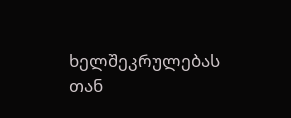ხელშეკრულებას თან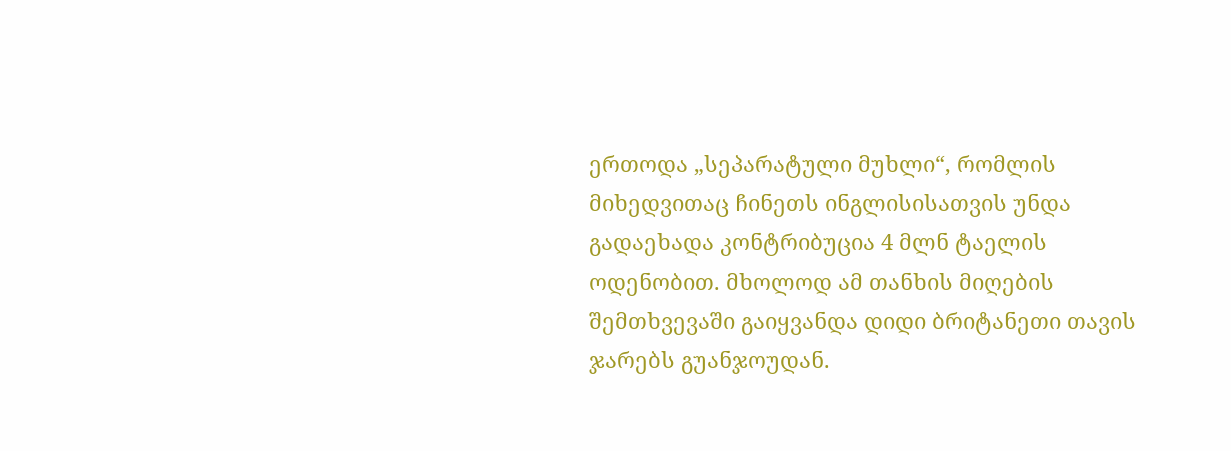ერთოდა „სეპარატული მუხლი“, რომლის მიხედვითაც ჩინეთს ინგლისისათვის უნდა გადაეხადა კონტრიბუცია 4 მლნ ტაელის ოდენობით. მხოლოდ ამ თანხის მიღების შემთხვევაში გაიყვანდა დიდი ბრიტანეთი თავის ჯარებს გუანჯოუდან.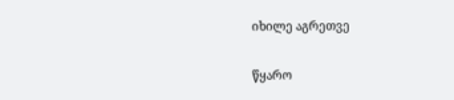იხილე აგრეთვე

წყარო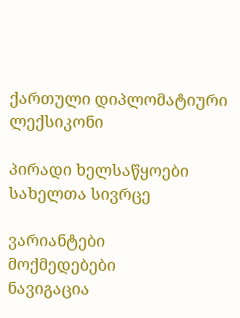ქართული დიპლომატიური ლექსიკონი

პირადი ხელსაწყოები
სახელთა სივრცე

ვარიანტები
მოქმედებები
ნავიგაცია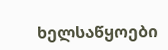ხელსაწყოები